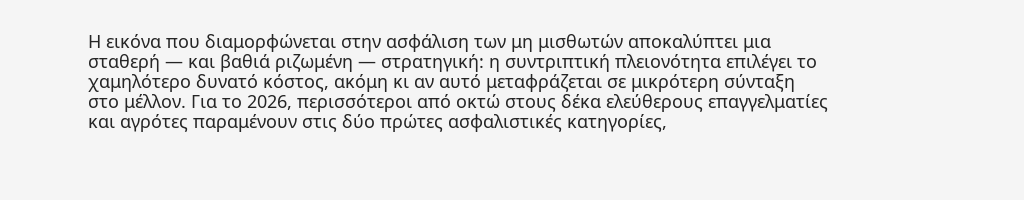Η εικόνα που διαμορφώνεται στην ασφάλιση των μη μισθωτών αποκαλύπτει μια σταθερή — και βαθιά ριζωμένη — στρατηγική: η συντριπτική πλειονότητα επιλέγει το χαμηλότερο δυνατό κόστος, ακόμη κι αν αυτό μεταφράζεται σε μικρότερη σύνταξη στο μέλλον. Για το 2026, περισσότεροι από οκτώ στους δέκα ελεύθερους επαγγελματίες και αγρότες παραμένουν στις δύο πρώτες ασφαλιστικές κατηγορίες,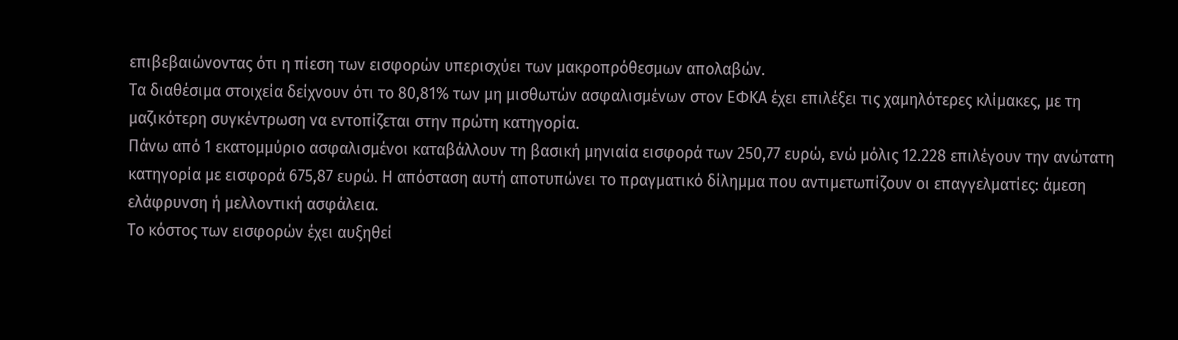επιβεβαιώνοντας ότι η πίεση των εισφορών υπερισχύει των μακροπρόθεσμων απολαβών.
Τα διαθέσιμα στοιχεία δείχνουν ότι το 80,81% των μη μισθωτών ασφαλισμένων στον ΕΦΚΑ έχει επιλέξει τις χαμηλότερες κλίμακες, με τη μαζικότερη συγκέντρωση να εντοπίζεται στην πρώτη κατηγορία.
Πάνω από 1 εκατομμύριο ασφαλισμένοι καταβάλλουν τη βασική μηνιαία εισφορά των 250,77 ευρώ, ενώ μόλις 12.228 επιλέγουν την ανώτατη κατηγορία με εισφορά 675,87 ευρώ. Η απόσταση αυτή αποτυπώνει το πραγματικό δίλημμα που αντιμετωπίζουν οι επαγγελματίες: άμεση ελάφρυνση ή μελλοντική ασφάλεια.
Το κόστος των εισφορών έχει αυξηθεί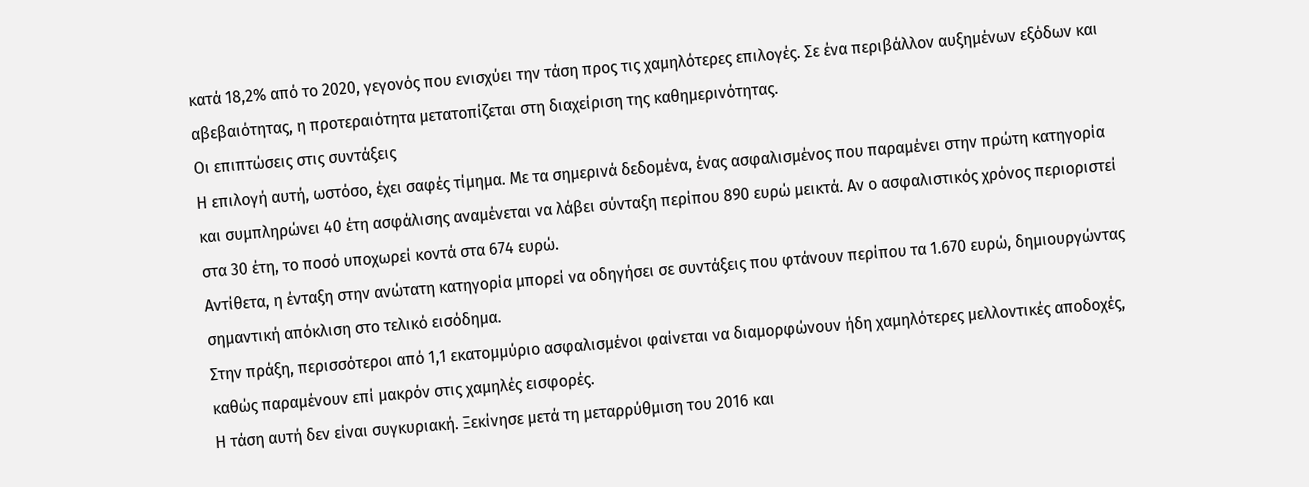κατά 18,2% από το 2020, γεγονός που ενισχύει την τάση προς τις χαμηλότερες επιλογές. Σε ένα περιβάλλον αυξημένων εξόδων και αβεβαιότητας, η προτεραιότητα μετατοπίζεται στη διαχείριση της καθημερινότητας.
Οι επιπτώσεις στις συντάξεις
Η επιλογή αυτή, ωστόσο, έχει σαφές τίμημα. Με τα σημερινά δεδομένα, ένας ασφαλισμένος που παραμένει στην πρώτη κατηγορία και συμπληρώνει 40 έτη ασφάλισης αναμένεται να λάβει σύνταξη περίπου 890 ευρώ μεικτά. Αν ο ασφαλιστικός χρόνος περιοριστεί στα 30 έτη, το ποσό υποχωρεί κοντά στα 674 ευρώ.
Αντίθετα, η ένταξη στην ανώτατη κατηγορία μπορεί να οδηγήσει σε συντάξεις που φτάνουν περίπου τα 1.670 ευρώ, δημιουργώντας σημαντική απόκλιση στο τελικό εισόδημα.
Στην πράξη, περισσότεροι από 1,1 εκατομμύριο ασφαλισμένοι φαίνεται να διαμορφώνουν ήδη χαμηλότερες μελλοντικές αποδοχές, καθώς παραμένουν επί μακρόν στις χαμηλές εισφορές.
Η τάση αυτή δεν είναι συγκυριακή. Ξεκίνησε μετά τη μεταρρύθμιση του 2016 και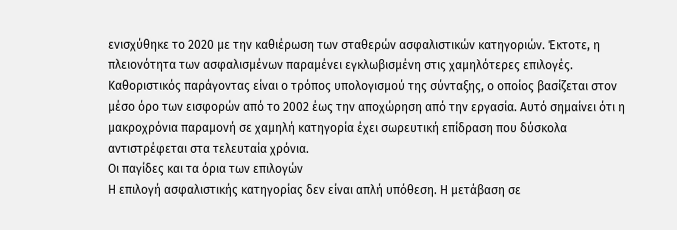ενισχύθηκε το 2020 με την καθιέρωση των σταθερών ασφαλιστικών κατηγοριών. Έκτοτε, η πλειονότητα των ασφαλισμένων παραμένει εγκλωβισμένη στις χαμηλότερες επιλογές.
Καθοριστικός παράγοντας είναι ο τρόπος υπολογισμού της σύνταξης, ο οποίος βασίζεται στον μέσο όρο των εισφορών από το 2002 έως την αποχώρηση από την εργασία. Αυτό σημαίνει ότι η μακροχρόνια παραμονή σε χαμηλή κατηγορία έχει σωρευτική επίδραση που δύσκολα αντιστρέφεται στα τελευταία χρόνια.
Οι παγίδες και τα όρια των επιλογών
Η επιλογή ασφαλιστικής κατηγορίας δεν είναι απλή υπόθεση. Η μετάβαση σε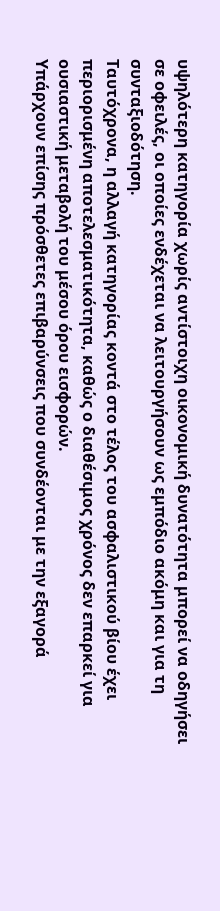υψηλότερη κατηγορία χωρίς αντίστοιχη οικονομική δυνατότητα μπορεί να οδηγήσει σε οφειλές, οι οποίες ενδέχεται να λειτουργήσουν ως εμπόδιο ακόμη και για τη συνταξιοδότηση.
Ταυτόχρονα, η αλλαγή κατηγορίας κοντά στο τέλος του ασφαλιστικού βίου έχει περιορισμένη αποτελεσματικότητα, καθώς ο διαθέσιμος χρόνος δεν επαρκεί για ουσιαστική μεταβολή του μέσου όρου εισφορών.
Υπάρχουν επίσης πρόσθετες επιβαρύνσεις που συνδέονται με την εξαγορά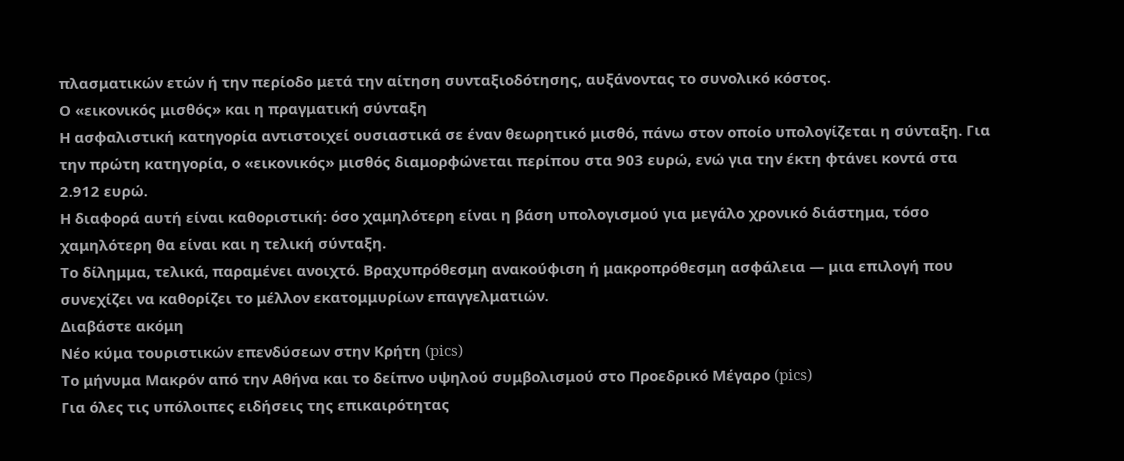πλασματικών ετών ή την περίοδο μετά την αίτηση συνταξιοδότησης, αυξάνοντας το συνολικό κόστος.
Ο «εικονικός μισθός» και η πραγματική σύνταξη
Η ασφαλιστική κατηγορία αντιστοιχεί ουσιαστικά σε έναν θεωρητικό μισθό, πάνω στον οποίο υπολογίζεται η σύνταξη. Για την πρώτη κατηγορία, ο «εικονικός» μισθός διαμορφώνεται περίπου στα 903 ευρώ, ενώ για την έκτη φτάνει κοντά στα 2.912 ευρώ.
Η διαφορά αυτή είναι καθοριστική: όσο χαμηλότερη είναι η βάση υπολογισμού για μεγάλο χρονικό διάστημα, τόσο χαμηλότερη θα είναι και η τελική σύνταξη.
Το δίλημμα, τελικά, παραμένει ανοιχτό. Βραχυπρόθεσμη ανακούφιση ή μακροπρόθεσμη ασφάλεια — μια επιλογή που συνεχίζει να καθορίζει το μέλλον εκατομμυρίων επαγγελματιών.
Διαβάστε ακόμη
Νέο κύμα τουριστικών επενδύσεων στην Κρήτη (pics)
Το μήνυμα Μακρόν από την Αθήνα και το δείπνο υψηλού συμβολισμού στο Προεδρικό Μέγαρο (pics)
Για όλες τις υπόλοιπες ειδήσεις της επικαιρότητας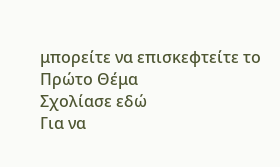μπορείτε να επισκεφτείτε το Πρώτο Θέμα
Σχολίασε εδώ
Για να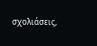σχολιάσεις,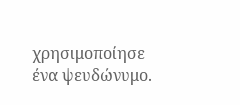χρησιμοποίησε ένα ψευδώνυμο.